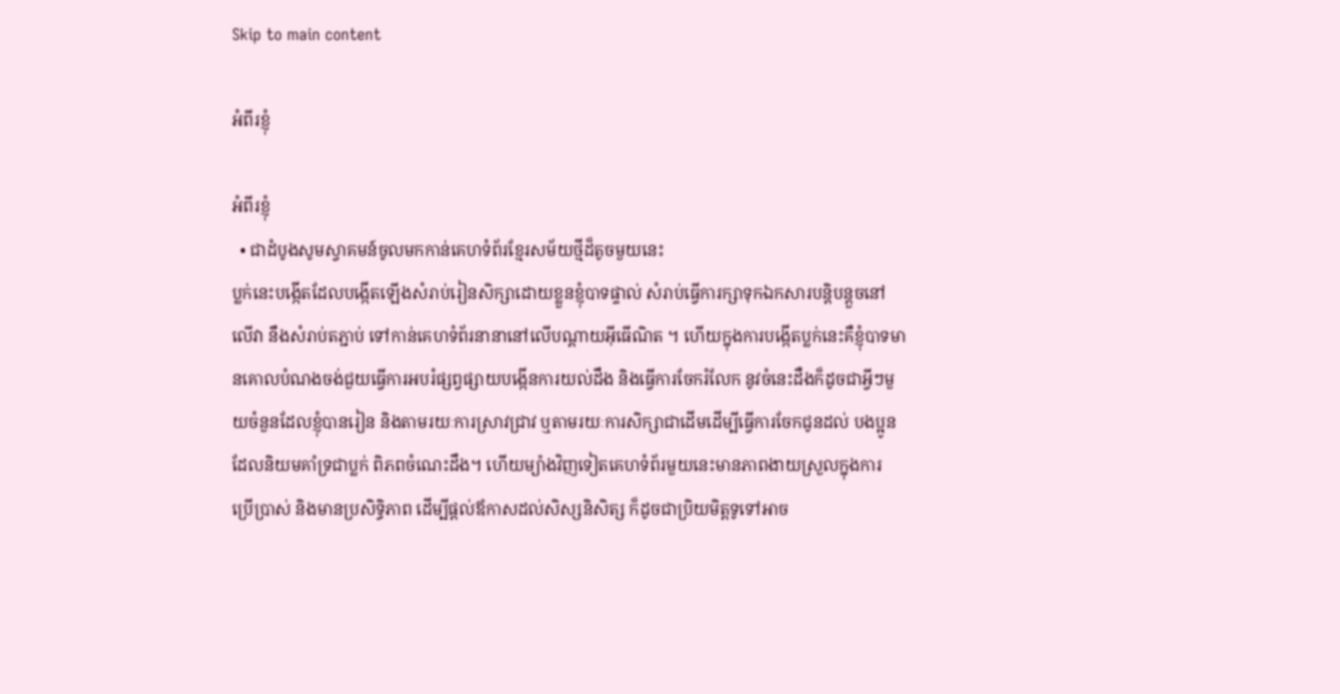Skip to main content

អំពីរខ្ញុំ

អំពីរខ្ញុំ
  • ជាដំបូងសូមស្វាគមន៍ចូលមកកាន់គេហទំព័រខ្មែរសម័យថ្មីដ៏តូចមួយនេះ
ប្លក់នេះបង្កើតដែលបង្កើតឡើងសំរាប់រៀនសិក្សាដោយខ្លួនខ្ញុំបាទផ្ទាល់ សំរាប់ធ្វើការក្សាទុកឯកសារបន្តិបន្តួចនៅលើវា នឹងសំរាប់តភ្ជាប់ ទៅកាន់គេហទំព័រនានានៅលើបណ្តាយអ៊ីធើណិត ។ ហើយក្នុងការបង្កើតប្លក់នេះគឺខ្ញុំបាទមានគោលបំណងចង់ជួយធ្វើការអបរំផ្សព្វផ្សាយបង្កើនការយល់ដឹង និងធ្វើការចែករំលែក នូវចំនេះដឺងក៏ដូចជាអ្វីៗមួយចំនួនដែលខ្ញុំបានរៀន និងតាមរយៈការស្រាវជ្រាវ ឬតាមរយៈការសិក្សាជាដើមដើម្បីធ្វើការចែកជូនដល់ បងប្អូនដែលនិយមគាំទ្រជាប្លក់ ពិភពចំណេះដឹង។ ហើយម្យ៉ាងវិញទៀតគេហទំព័រមួយនេះមានភាពងាយស្រួលក្នុងការ ប្រើប្រាស់ និងមានប្រសិទ្ធិភាព ដើម្បីផ្តល់ឪកាសដល់សិស្សនិសិត្ស ក៏ដូចជាប្រិយមិត្តទូទៅអាច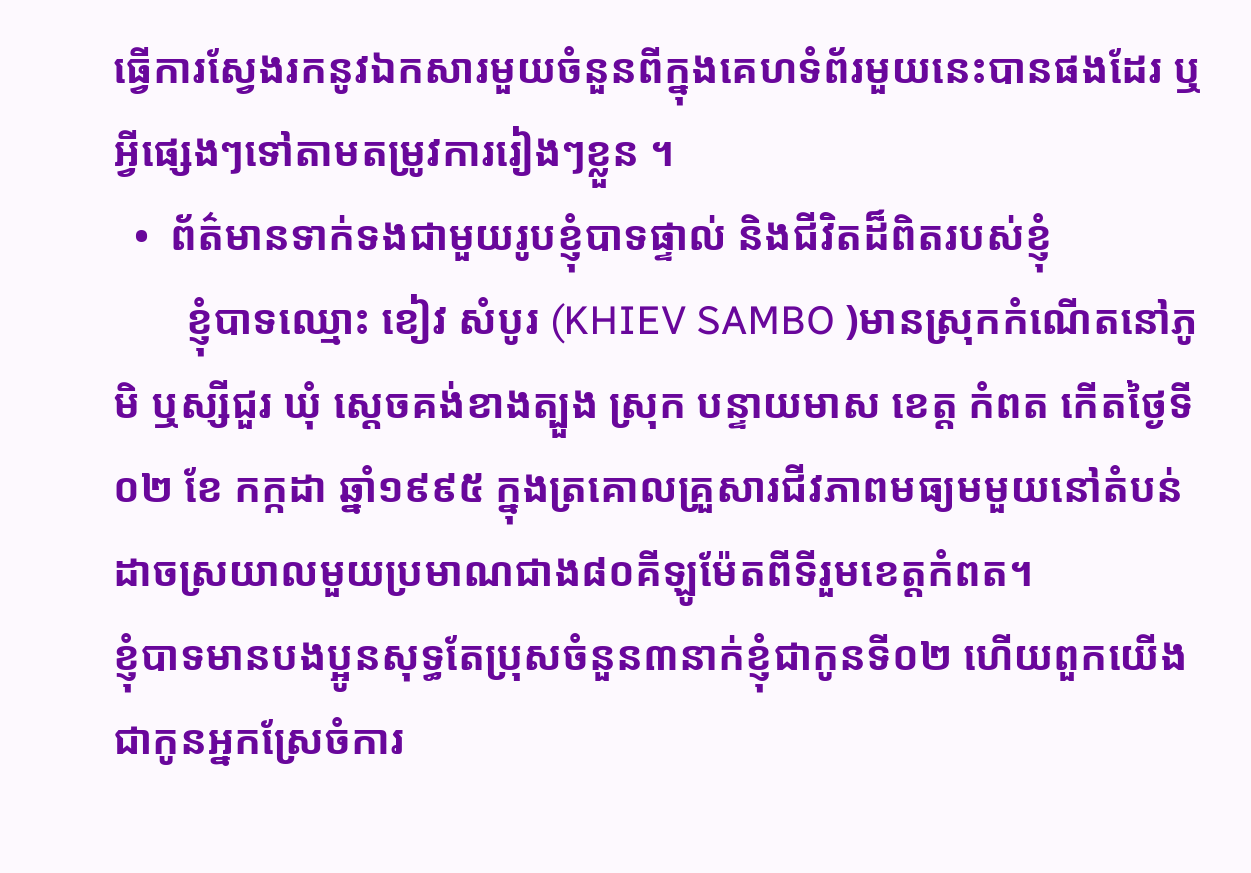ធ្វើការស្វែងរកនូវឯកសារមួយចំនួនពីក្នុងគេហទំព័រមួយនេះបានផងដែរ ឬអ្វីផ្សេងៗទៅតាមតម្រូវការរៀងៗខ្លួន ។
  •  ព័ត៌មានទាក់ទងជាមួយរូបខ្ញុំបាទផ្ទាល់ និងជីវិតដ៏ពិតរបស់ខ្ញុំ
       ខ្ញុំបាទឈ្មោះ ខៀវ សំបូរ (KHIEV SAMBO )មានស្រុកកំណើតនៅភូមិ ឬស្សីជួរ ឃុំ ស្ដេចគង់ខាងត្បួង ស្រុក បន្ទាយមាស ខេត្ត កំពត កើតថ្ងៃទី ០២ ខែ កក្កដា ឆ្នាំ១៩៩៥ ក្នុងត្រគោលគ្រួសារជីវភាពមធ្យមមួយនៅតំបន់ដាចស្រយាលមួយប្រមាណជាង៨០គីឡូម៉ែតពីទីរួមខេត្តកំពត។
ខ្ញុំបាទមានបងប្អូនសុទ្ធតែប្រុសចំនួន៣នាក់ខ្ញុំជាកូនទី០២ ហើយពួកយើងជាកូនអ្នកស្រែចំការ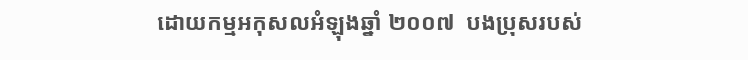ដោយកម្មអកុសលអំឡុងឆ្នាំ ២០០៧  បងប្រុសរបស់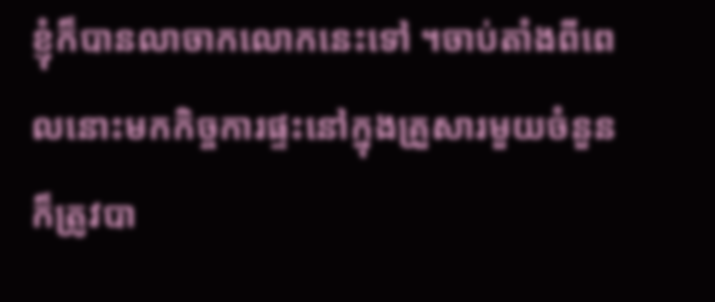ខ្ញុំក៏បានលាចាកលោកនេះទៅ ។ចាប់តាំងពីពេលនោះមកកិច្ចការផ្ទះនៅក្នុងគ្រួសារមួយចំនួនក៏ត្រូវបា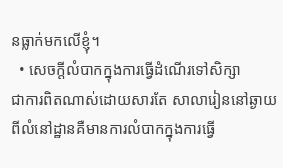នធ្លាក់មកលើខ្ញុំ។
  • សេចក្តីលំបាកក្នុងការធ្វើដំណើរទៅសិក្សា
ជាការពិតណាស់ដោយសារតែ សាលារៀននៅឆ្ងាយពីលំនៅដ្ឋានគឺមានការលំបាកក្នុងការធ្វើ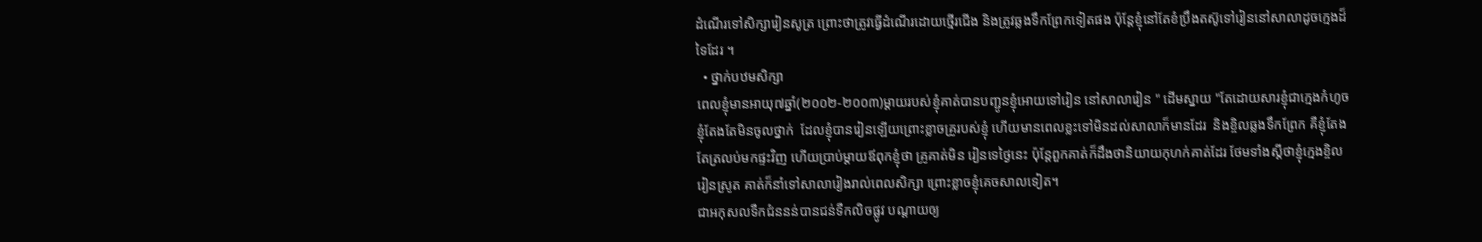ដំណើរទៅសិក្សារៀនសូត្រ ព្រោះថាត្រូវធ្វើដំណើរដោយថ្មើរជើង និងត្រូវឆ្លងទឹកព្រែកទៀតផង ប៉ុន្ដែខ្ញុំនៅតែខំប្រឹងតស៊ូទៅរៀននៅសាលាដូចក្មេងដ៏ទៃដែរ ។
  • ថ្នាក់បឋមសិក្សា
ពេលខ្ញុំមានអាយុ៧ឆ្នាំ(២០០២-២០០៣)ម្តាយរបស់ខ្ញុំគាត់បានបញ្ជូនខ្ញុំអោយទៅរៀន នៅសាលារៀន " ដើមស្នាយ "តែដោយសារខ្ញុំជាក្មេងកំហូច ខ្ញុំតែងតែមិនចូលថ្នាក់  ដែលខ្ញុំបានរៀនឡើយព្រោះខ្លាចគ្រូរបស់ខ្ញុំ ហើយមានពេលខ្លះទៅមិនដល់សាលាក៏មានដែរ  និងខ្ចិលឆ្លងទឹកព្រែក គឺខ្ញុំតែងតែត្រលប់មកផ្ទះវិញ ហើយប្រាប់ម្ដាយឪពុកខ្ញុំថា គ្រូគាត់មិន រៀនទេថ្ងៃនេះ ប៉ុន្ដែពួកគាត់ក៏ដឹងថានិយាយកុហក់គាត់ដែរ ថែមទាំងស្ដីថាខ្ញុំក្មេងខ្ចិលរៀនស្រូត គាត់ក៏នាំទៅសាលារៀងរាល់ពេលសិក្សា ព្រោះខ្លាចខ្ញុំគេចសាលទៀត។
ជាអកុសលទឺកជំននន់បានជន់ទឺកលិចផ្លូវ បណ្ដាយឲ្យ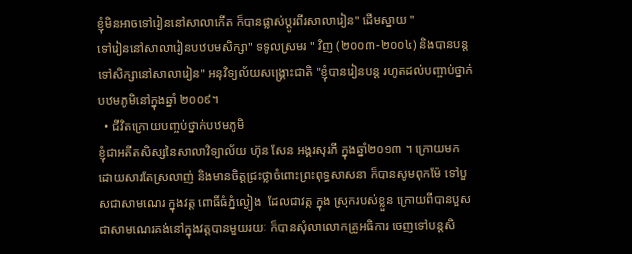ខ្ញុំមិនអាចទៅរៀននៅសាលាកើត ក៏បានផ្លាស់ប្ដូរពីរសាលារៀន" ដើមស្នាយ "
ទៅរៀននៅសាលារៀនបឋបមសិក្សា" ទទូលស្រមរ " វិញ (២០០៣-២០០៤) និងបានបន្តទៅសិក្សានៅសាលារៀន" អនុវិទ្យល័យសង្គ្រោះជាតិ "ខ្ញុំបានរៀនបន្ត រហូតដល់បញ្ចាប់ថ្នាក់បឋមភូមិនៅក្នុងឆ្នាំ ២០០៩។
  • ជីវិតក្រោយបញ្ចប់ថ្នាក់បឋមភូមិ
ខ្ញុំជាអតីតសិស្សនៃសាលាវិទ្យាល័យ ហ៊ុន សែន អង្គរសុរភី ក្នុងឆ្នាំ២០១៣ ។ ក្រោយមកដោយសារតែស្រលាញ់ និងមានចិត្តជ្រះថ្លាចំពោះព្រះពុទ្ធសាសនា ក៏បានសូមពុកម៉ែ ទៅបួសជាសាមណេរ ក្នុងវត្ត ពោធិ៍ធំភ្នំល្ងៀង  ដែលជាវត្ក ក្នុង ស្រុករបស់ខ្លួន ក្រោយពីបានបួសជាសាមណេរគង់នៅក្នុងវត្តបានមួយរយៈ ក៏បានសុំលាលោកគ្រូអធិការ ចេញទៅបន្តសិ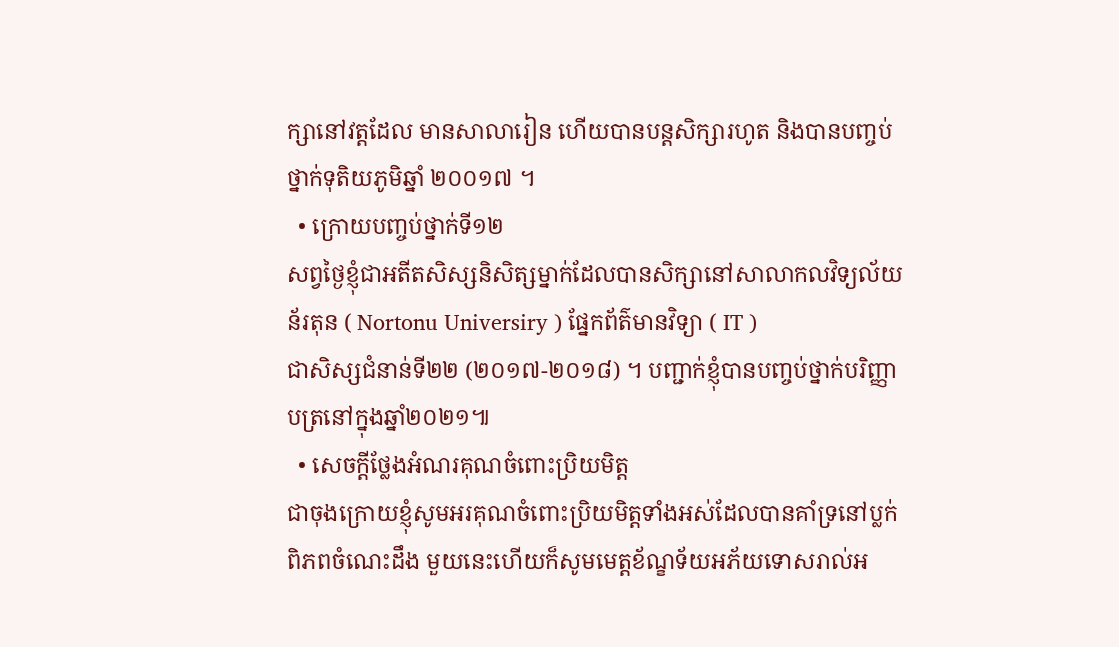ក្សានៅវត្តដែល មានសាលារៀន ហើយបានបន្ដសិក្សារហូត និងបានបញ្ចប់ថ្នាក់ទុតិយភូមិឆ្នាំ ២០០១៧ ។
  • ក្រោយបញ្ចប់ថ្នាក់ទី១២
សព្វថ្ងៃខ្ញុំជាអតីតសិស្សនិសិត្សម្នាក់ដែលបានសិក្សានៅសាលាកលវិទ្យល័យ ន័រតុន ( Nortonu Universiry ) ផ្នែកព័ត៌មានវិទ្យា ( IT )
ជាសិស្សជំនាន់ទី២២ (២០១៧-២០១៨) ។ បញ្ជាក់ខ្ញុំបានបញ្ចប់ថ្នាក់បរិញ្ញាបត្រនៅក្នុងឆ្នាំ២០២១៕
  • សេចក្តីថ្លែងអំណរគុណចំពោះប្រិយមិត្ត
ជាចុងក្រោយខ្ញុំសូមអរគុណចំពោះប្រិយមិត្តទាំងអស់ដែលបានគាំទ្រនៅប្លក់ ពិភពចំណេះដឹង មួយនេះហើយក៏សូមមេត្តខ័ណ្ខទ័យអភ័យទោសរាល់អ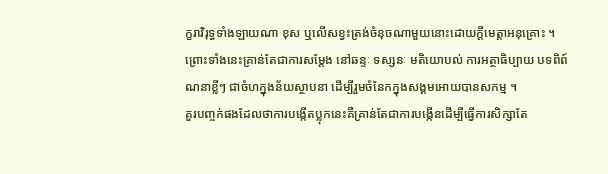ក្ខរាវិរុទ្ធទាំងឡាយណា ខុស ឬលើសខ្វះត្រង់ចំនុចណាមួយនោះដោយក្តីមេត្តាអនុគ្រោះ ។ ព្រោះទាំងនេះគ្រាន់តែជាការសម្តែង នៅឆន្ទៈ ទស្សនៈ មតិយោបល់ ការអត្ថាធិប្បាយ បទពិព៍ណនាខ្លីៗ ជាចំហក្នុងន័យស្ថាបនា ដើម្បីរួមចំនែកក្នុងសង្គមអោយបានសកម្ម ។
គួរបញ្ចក់ផងដែលថាការបង្កើតប្លុកនេះគឺគ្រាន់តែជាការបង្កើនដើម្បីធ្វើការសិក្សាតែ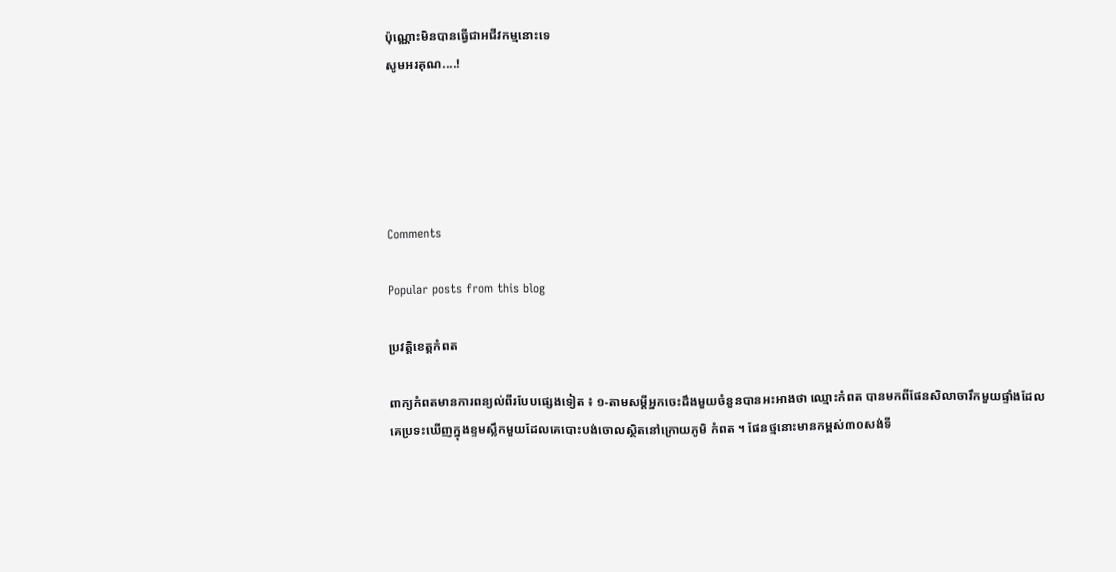ប៉ុណ្ណោះមិនបានធ្វើជាអជីវកម្មនោះទេ
សូមអរគុណ....!





Comments

Popular posts from this blog

ប្រវត្តិខេត្តកំពត

ពាក្យកំពតមានការពន្យល់ពីរបែបផ្សេងទៀត ៖ ១-តាមសម្តីអ្នកចេះដឹងមួយចំនួនបានអះអាងថា ឈ្មោះកំពត បានមកពីផែនសិលាចារឹកមួយផ្ទាំងដែលគេប្រទះឃើញក្នុងខ្ទមស្លឹកមួយដែលគេបោះបង់ចោលស្ថិតនៅក្រោយភូមិ កំពត ។ ផែនថ្មនោះមានកម្ពស់៣០សង់ទី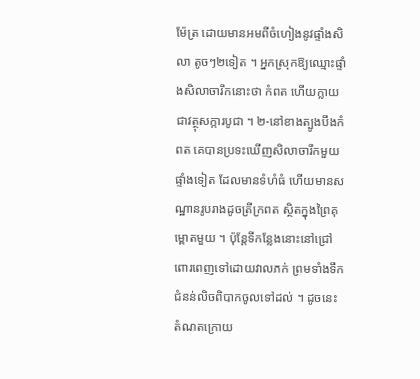ម៉ែត្រ ដោយមានអមពីចំហៀងនូវផ្ទាំងសិលា តូចៗ២ទៀត ។ អ្នកស្រុកឱ្យឈ្មោះផ្ទាំងសិលាចារឹកនោះថា កំពត ហើយក្លាយជាវត្ថុសក្ការបូជា ។ ២-នៅខាងត្បូងបឹងកំពត គេបានប្រទះឃើញសិលាចារឹកមួយផ្ទាំងទៀត ដែលមានទំហំធំ ហើយមានសណ្ឋានរូបរាងដូចត្រីក្រពត ស្ថិតក្នុងព្រៃគុម្ពោតមួយ ។ ប៉ុន្តែទីកន្លែងនោះនៅជ្រៅពោរពេញទៅដោយវាលភក់ ព្រមទាំងទឹកជំនន់លិចពិបាកចូលទៅដល់ ។ ដូចនេះតំណតក្រោយ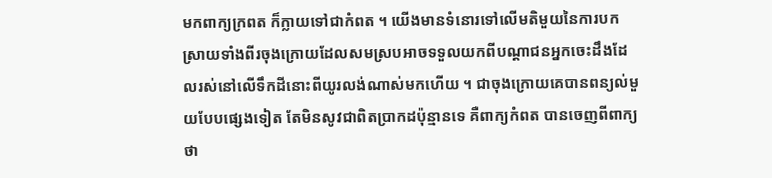មកពាក្យក្រពត ក៏ក្លាយទៅជាកំពត ។ យើងមានទំនោរទៅលើមតិមួយនៃការបកស្រាយទាំងពីរចុងក្រោយដែលសមស្របអាចទទួលយកពីបណ្តាជនអ្នកចេះដឹងដែលរស់នៅលើទឹកដីនោះពីយូរលង់ណាស់មកហើយ ។ ជាចុងក្រោយគេបានពន្យល់មួយបែបផ្សេងទៀត តែមិនសូវជាពិតប្រាកដប៉ុន្មានទេ គឺពាក្យកំពត បានចេញពីពាក្យថា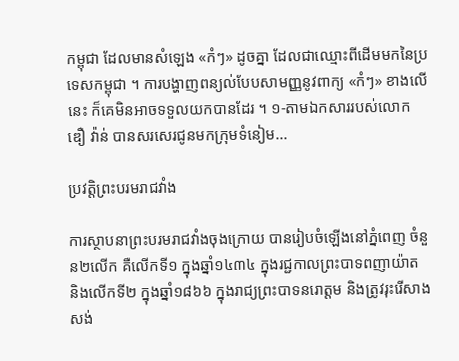កម្ពុជា ដែលមានសំឡេង «កំៗ» ដូចគ្នា ដែលជាឈ្មោះពីដើមមកនៃប្រទេសកម្ពុជា ។ ការបង្ហាញពន្យល់បែបសាមញ្ញនូវពាក្យ «កំៗ» ខាងលើនេះ ក៏គេមិនអាចទទួលយកបានដែរ ។ ១-តាមឯកសាររបស់លោក ឌឿ វ៉ាន់ បានសរសេរជូនមកក្រុមទំនៀម...

ប្រវត្តិព្រះបរមរាជវាំង

ការស្ថាបនាព្រះបរមរាជវាំងចុងក្រោយ បានរៀបចំឡើងនៅភ្នំពេញ ចំនួន២លើក គឺលើកទី១ ក្នុងឆ្នាំ១៤៣៤ ក្នុងរជ្ជកាលព្រះបាទពញាយ៉ាត និងលើកទី២ ក្នុងឆ្នាំ១៨៦៦ ក្នុងរាជ្យព្រះបាទនរោត្ដម និងត្រូវរុះរើសាងសង់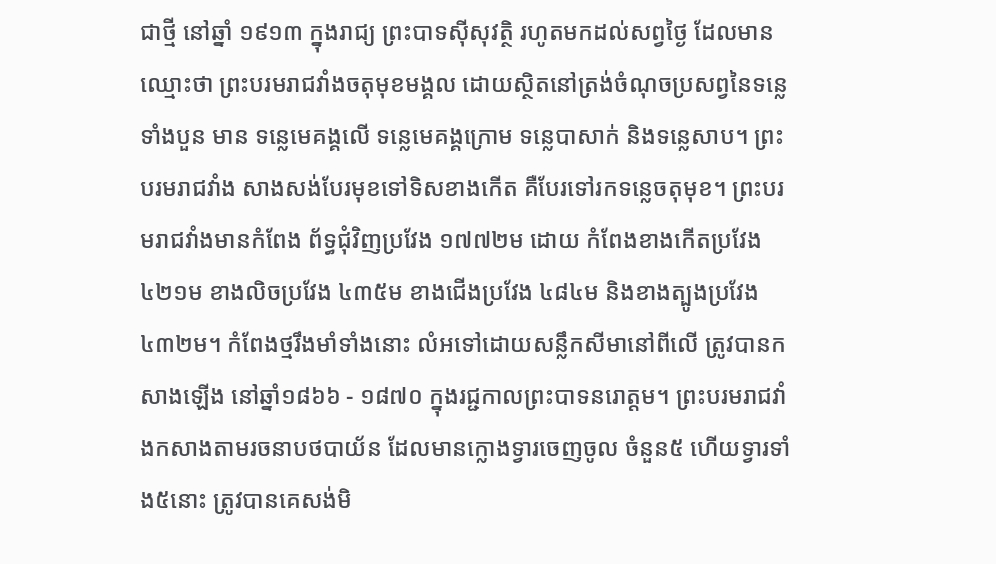ជាថ្មី នៅឆ្នាំ ១៩១៣ ក្នុងរាជ្យ ព្រះបាទស៊ីសុវត្ថិ រហូតមកដល់សព្វថ្ងៃ ដែលមានឈ្មោះថា ព្រះបរមរាជវាំងចតុមុខមង្គល ដោយស្ថិតនៅត្រង់ចំណុចប្រសព្វនៃទន្លេទាំងបួន មាន ទន្លេមេគង្គលើ ទន្លេមេគង្គក្រោម ទន្លេបាសាក់ និងទន្លេសាប។ ព្រះបរមរាជវាំង សាងសង់បែរមុខទៅទិសខាងកើត គឺបែរទៅរកទន្លេចតុមុខ។ ព្រះបរមរាជវាំងមានកំពែង ព័ទ្ធជុំវិញប្រវែង ១៧៧២ម ដោយ កំពែងខាងកើតប្រវែង ៤២១ម ខាងលិចប្រវែង ៤៣៥ម ខាងជើងប្រវែង ៤៨៤ម និងខាងត្បូងប្រវែង ៤៣២ម។ កំពែងថ្មរឹងមាំទាំងនោះ លំអទៅដោយសន្លឹកសីមានៅពីលើ ត្រូវបានកសាងឡើង នៅឆ្នាំ១៨៦៦ - ១៨៧០ ក្នុងរជ្ជកាលព្រះបាទនរោត្ដម។ ព្រះបរមរាជវាំងកសាងតាមរចនាបថបាយ័ន ដែលមានក្លោងទ្វារចេញចូល ចំនួន៥ ហើយទ្វារទាំង៥នោះ ត្រូវបានគេសង់មិ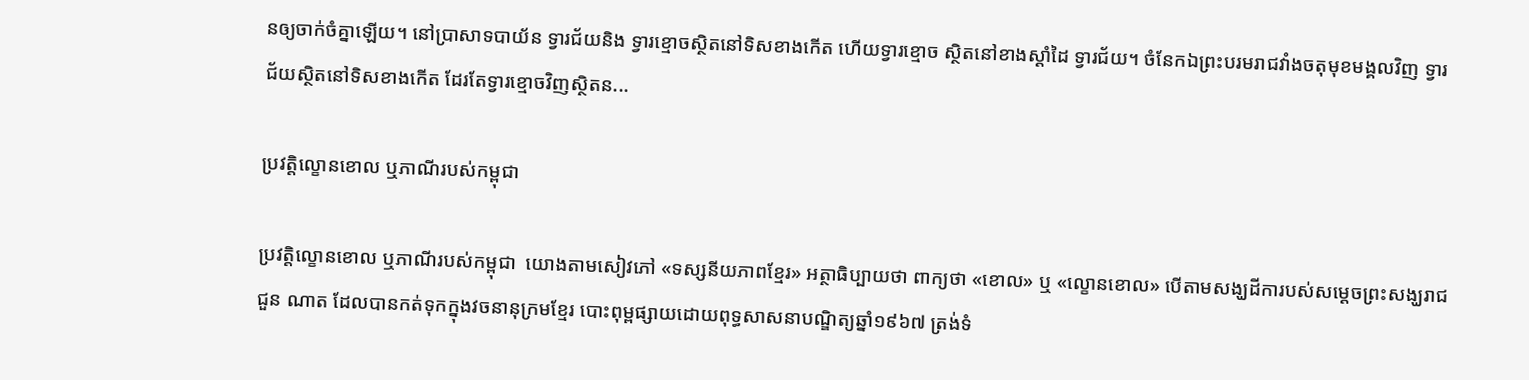នឲ្យចាក់ចំគ្នាឡើយ។ នៅប្រាសាទបាយ័ន ទ្វារជ័យនិង ទ្វារខ្មោចស្ថិតនៅទិសខាងកើត ហើយទ្វារខ្មោច ស្ថិតនៅខាងស្តាំដៃ ទ្វារជ័យ។ ចំនែកឯព្រះបរមរាជវាំងចតុមុខមង្គលវិញ ទ្វារជ័យស្ថិតនៅទិសខាងកើត ដែរតែទ្វារខ្មោចវិញស្ថិតន...

ប្រវត្តិល្ខោនខោល ឬភាណីរបស់កម្ពុជា

ប្រវត្តិល្ខោនខោល ឬភាណីរបស់កម្ពុជា  យោងតាមសៀវភៅ «ទស្សនីយភាពខ្មែរ» អត្ថាធិប្បាយថា ពាក្យថា «ខោល» ឬ «ល្ខោនខោល» បើតាមសង្ឃដីការបស់សម្តេចព្រះសង្ឃរាជជួន ណាត ដែលបានកត់ទុកក្នុងវចនានុក្រមខ្មែរ បោះពុម្ពផ្សាយដោយពុទ្ធសាសនាបណ្ឌិត្យឆ្នាំ១៩៦៧ ត្រង់ទំ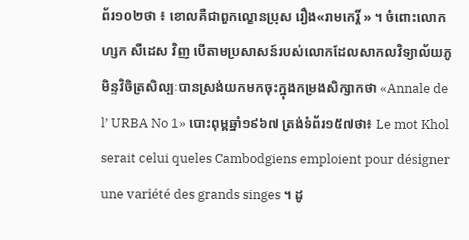ព័រ១០២ថា ៖ ខោលគឺជាពួកល្ខោនប្រុស រឿង«រាមកេរ្តិ៍ » ។ ចំពោះលោកហ្សក សឺដេស វិញ បើតាមប្រសាសន៍របស់លោកដែលសាកលវិទ្យាល័យភូមិន្ទវិចិត្រសិល្បៈបានស្រង់យកមកចុះក្នុងកម្រងសិក្សាកថា «Annale de l’ URBA No 1» បោះពុម្ពឆ្នាំ១៩៦៧ ត្រង់ទំព័រ១៥៧ថា៖ Le mot Khol serait celui queles Cambodgiens emploient pour désigner une variété des grands singes ។ ដូ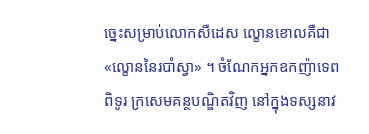ច្នេះសម្រាប់លោកសឺដេស ល្ខោនខោលគឺជា «ល្ខោននៃរបាំស្វា» ។ ចំណែកអ្នកឧកញ៉ាទេពពិទូរ ក្រសេមគន្ថបណ្ឌិតវិញ នៅក្នុងទស្សនាវ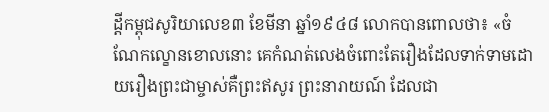ដ្តីកម្ពុជសូរិយាលេខ៣ ខែមីនា ឆ្នាំ១៩៤៨ លោកបានពោលថា៖ «ចំណែកល្ខោនខោលនោះ គេកំណត់លេងចំពោះតែរឿងដែលទាក់ទាមដោយរឿងព្រះជាម្ចាស់គឺព្រះឥសូរ ព្រះនារាយណ៍ ដែលជា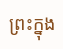ព្រះក្នុង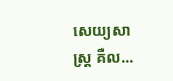សេយ្យសាស្ត្រ គឺល...